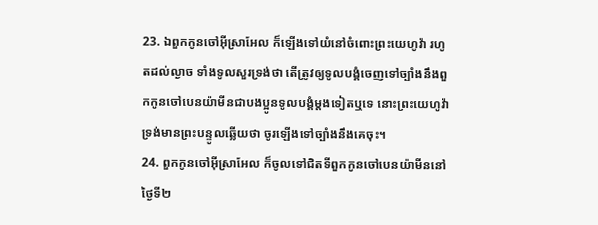23. ឯពួកកូនចៅអ៊ីស្រាអែល ក៏ឡើងទៅយំនៅចំពោះព្រះយេហូវ៉ា រហូតដល់ល្ងាច ទាំងទូលសួរទ្រង់ថា តើត្រូវឲ្យទូលបង្គំចេញទៅច្បាំងនឹងពួកកូនចៅបេនយ៉ាមីនជាបងប្អូនទូលបង្គំម្តងទៀតឬទេ នោះព្រះយេហូវ៉ាទ្រង់មានព្រះបន្ទូលឆ្លើយថា ចូរឡើងទៅច្បាំងនឹងគេចុះ។
24. ពួកកូនចៅអ៊ីស្រាអែល ក៏ចូលទៅជិតទីពួកកូនចៅបេនយ៉ាមីននៅថ្ងៃទី២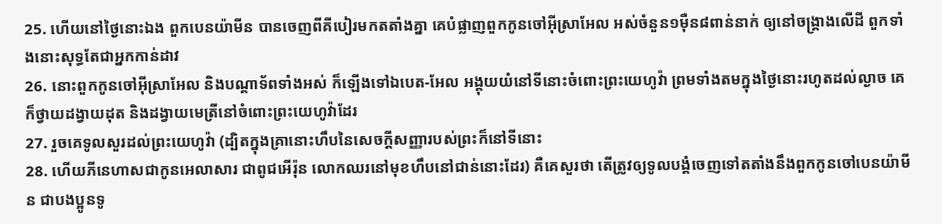25. ហើយនៅថ្ងៃនោះឯង ពួកបេនយ៉ាមីន បានចេញពីគីបៀរមកតតាំងគ្នា គេបំផ្លាញពួកកូនចៅអ៊ីស្រាអែល អស់ចំនួន១ម៉ឺន៨ពាន់នាក់ ឲ្យនៅចង្គ្រាងលើដី ពួកទាំងនោះសុទ្ធតែជាអ្នកកាន់ដាវ
26. នោះពួកកូនចៅអ៊ីស្រាអែល និងបណ្តាទ័ពទាំងអស់ ក៏ឡើងទៅឯបេត-អែល អង្គុយយំនៅទីនោះចំពោះព្រះយេហូវ៉ា ព្រមទាំងតមក្នុងថ្ងៃនោះរហូតដល់ល្ងាច គេក៏ថ្វាយដង្វាយដុត និងដង្វាយមេត្រីនៅចំពោះព្រះយេហូវ៉ាដែរ
27. រួចគេទូលសួរដល់ព្រះយេហូវ៉ា (ដ្បិតក្នុងគ្រានោះហឹបនៃសេចក្ដីសញ្ញារបស់ព្រះក៏នៅទីនោះ
28. ហើយភីនេហាសជាកូនអេលាសារ ជាពូជអើរ៉ុន លោកឈរនៅមុខហឹបនៅជាន់នោះដែរ) គឺគេសួរថា តើត្រូវឲ្យទូលបង្គំចេញទៅតតាំងនឹងពួកកូនចៅបេនយ៉ាមីន ជាបងប្អូនទូ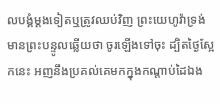លបង្គំម្តងទៀតឬត្រូវឈប់វិញ ព្រះយេហូវ៉ាទ្រង់មានព្រះបន្ទូលឆ្លើយថា ចូរឡើងទៅចុះ ដ្បិតថ្ងៃស្អែកនេះ អញនឹងប្រគល់គេមកក្នុងកណ្តាប់ដៃឯង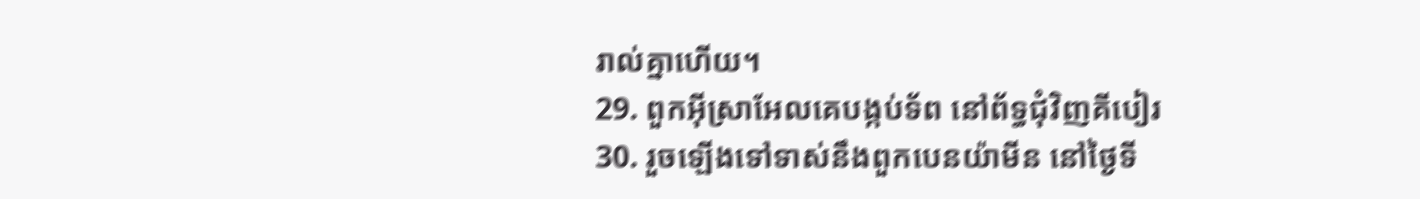រាល់គ្នាហើយ។
29. ពួកអ៊ីស្រាអែលគេបង្កប់ទ័ព នៅព័ទ្ធជុំវិញគីបៀរ
30. រួចឡើងទៅទាស់នឹងពួកបេនយ៉ាមីន នៅថ្ងៃទី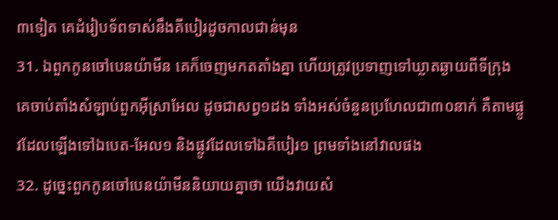៣ទៀត គេដំរៀបទ័ពទាស់នឹងគីបៀរដូចកាលជាន់មុន
31. ឯពួកកូនចៅបេនយ៉ាមីន គេក៏ចេញមកតតាំងគ្នា ហើយត្រូវប្រទាញទៅឃ្លាតឆ្ងាយពីទីក្រុង គេចាប់តាំងសំឡាប់ពួកអ៊ីស្រាអែល ដូចជាសព្វ១ដង ទាំងអស់ចំនួនប្រហែលជា៣០នាក់ គឺតាមផ្លូវដែលឡើងទៅឯបេត-អែល១ និងផ្លូវដែលទៅឯគីបៀរ១ ព្រមទាំងនៅវាលផង
32. ដូច្នេះពួកកូនចៅបេនយ៉ាមីននិយាយគ្នាថា យើងវាយសំ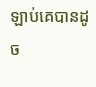ឡាប់គេបានដូច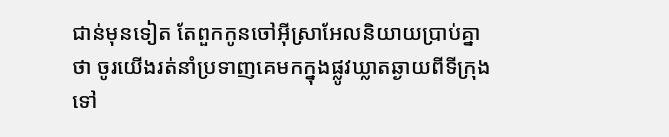ជាន់មុនទៀត តែពួកកូនចៅអ៊ីស្រាអែលនិយាយប្រាប់គ្នាថា ចូរយើងរត់នាំប្រទាញគេមកក្នុងផ្លូវឃ្លាតឆ្ងាយពីទីក្រុងទៅ